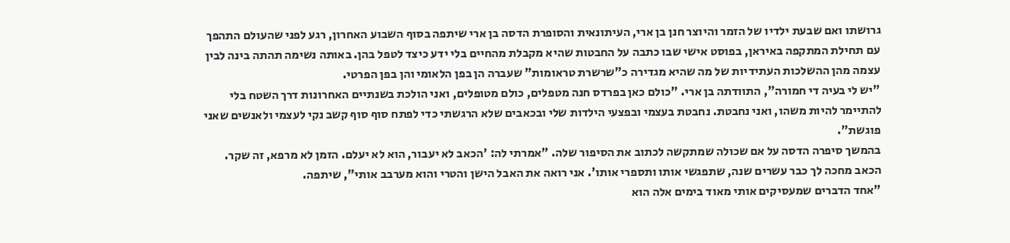גרושתו ואם שבעת ילדיו של הזמר והיוצר חנן בן ארי, העיתונאית והסופרת הדסה בן ארי שיתפה בסוף השבוע האחרון, רגע לפני שהעולם התהפך עם תחילת המתקפה באיראן, בפוסט אישי שבו כתבה על החבטות שהיא מקבלת מהחיים בלי ידע כיצד לטפל בהן. באותה נשימה תהתה בינה לבין עצמה מהן ההשלכות העתידיות של מה שהיא מגדירה כ"שרשרת טראומות" שעברה הן בפן הלאומי והן בפן הפרטי.
"יש לי בעיה די חמורה", התוודתה בן ארי. "כולם כאן בפרדס חנה מטפלים, כולם מטופלים, ואני הולכת בשנתיים האחרונות דרך השטח בלי להתיימר להיות משהו, ואני נחבטת. נחבטת בעצמי ובפצעי הילדות שלי ובכאבים שלא הרגשתי כדי לפתח סוף סוף קשב נקי לעצמי ולאנשים שאני פוגשת".
בהמשך סיפרה הדסה על אם שכולה שמתקשה לכתוב את הסיפור שלה. "אמרתי לה: 'הכאב לא יעבור, הוא לא יעלם. הזמן לא מרפא, זה שקר. הכאב מחכה לך כבר עשרים שנה, שתפגשי אותו ותספרי אותו'. אני רואה את האבל הישן והטרי והוא מערבב אותי", שיתפה.
"אחד הדברים שמעסיקים אותי מאוד בימים אלה הוא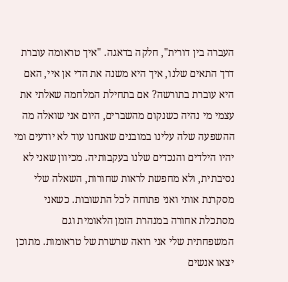העברה בין דורית", חלקה בדאגה. "איך טראומה עוברת דרך התאים שלנו, איך היא משנה את הדי אן איי, האם היא עוברת בתורשה? אם בתחילת המלחמה שאלתי את עצמי מי נהיה כשנקום מהשברים, היום אני שואלה מה ההשפעה שלה עלינו במובנים שאנחנו עוד לא יודעים ומי יהיו הילדים והנכדים שלנו בעקבותיה. מכיוון שאני לא נסיבתית, ולא מחפשת לראות שחורות, השאלה שלי מסקרנת אותי ואני פתוחה לכל התשובות. כשאני מסתכלת אחורה במנהרת הזמן הלאומית וגם המשפחתית שלי אני רואה שרשרת של טראומות. מתוכן יצאו אנשים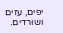יפים, עזים ושורדים.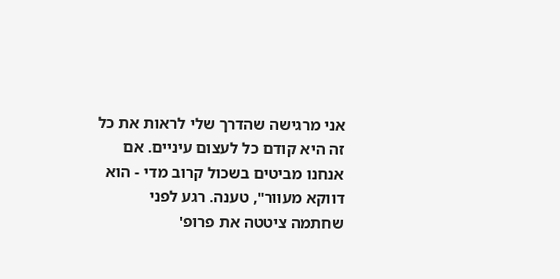אני מרגישה שהדרך שלי לראות את כל זה היא קודם כל לעצום עיניים. אם אנחנו מביטים בשכול קרוב מדי - הוא דווקא מעוור", טענה. רגע לפני שחתמה ציטטה את פרופ'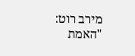מירב רוט: "האמת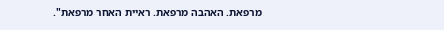מרפאת. האהבה מרפאת. ראיית האחר מרפאת".